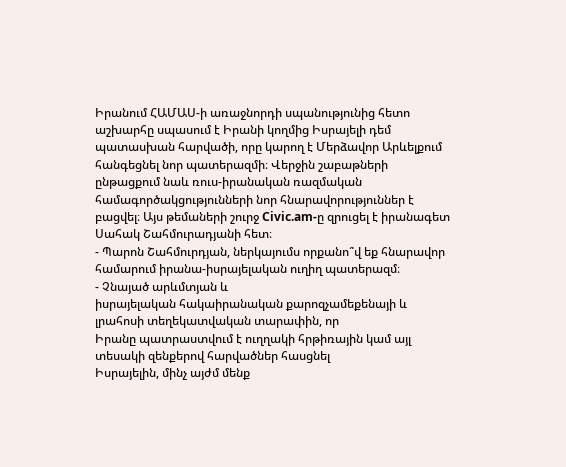Իրանում ՀԱՄԱՍ-ի առաջնորդի սպանությունից հետո աշխարհը սպասում է Իրանի կողմից Իսրայելի դեմ պատասխան հարվածի, որը կարող է Մերձավոր Արևելքում հանգեցնել նոր պատերազմի։ Վերջին շաբաթների ընթացքում նաև ռուս-իրանական ռազմական համագործակցությունների նոր հնարավորություններ է բացվել։ Այս թեմաների շուրջ Civic.am-ը զրուցել է իրանագետ Սահակ Շահմուրադյանի հետ։
- Պարոն Շահմուրդյան, ներկայումս որքանո՞վ եք հնարավոր
համարում իրանա-իսրայելական ուղիղ պատերազմ։
- Չնայած արևմտյան և
իսրայելական հակաիրանական քարոզչամեքենայի և լրահոսի տեղեկատվական տարափին, որ
Իրանը պատրաստվում է ուղղակի հրթիռային կամ այլ տեսակի զենքերով հարվածներ հասցնել
Իսրայելին, մինչ այժմ մենք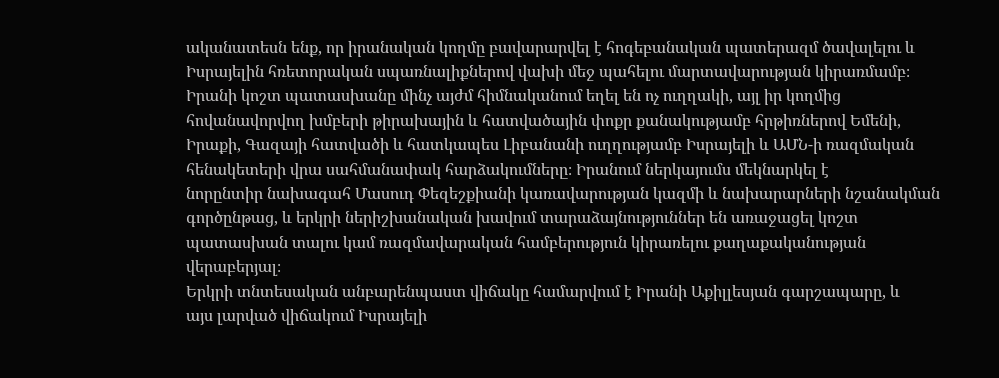ականատեսն ենք, որ իրանական կողմը բավարարվել է հոգեբանական պատերազմ ծավալելու և
Իսրայելին հռետորական սպառնալիքներով վախի մեջ պահելու մարտավարության կիրառմամբ։
Իրանի կոշտ պատասխանը մինչ այժմ հիմնականում եղել են ոչ ուղղակի, այլ իր կողմից
հովանավորվող խմբերի թիրախային և հատվածային փոքր քանակությամբ հրթիռներով Եմենի,
Իրաքի, Գազայի հատվածի և հատկապես Լիբանանի ուղղությամբ Իսրայելի և ԱՄՆ-ի ռազմական
հենակետերի վրա սահմանափակ հարձակումները։ Իրանում ներկայումս մեկնարկել է
նորընտիր նախագահ Մասուդ Փեզեշքիանի կառավարության կազմի և նախարարների նշանակման
գործընթաց, և երկրի ներիշխանական խավում տարաձայնություններ են առաջացել կոշտ
պատասխան տալու կամ ռազմավարական համբերություն կիրառելու քաղաքականության վերաբերյալ։
Երկրի տնտեսական անբարենպաստ վիճակը համարվում է Իրանի Աքիլլեսյան գարշապարը, և
այս լարված վիճակում Իսրայելի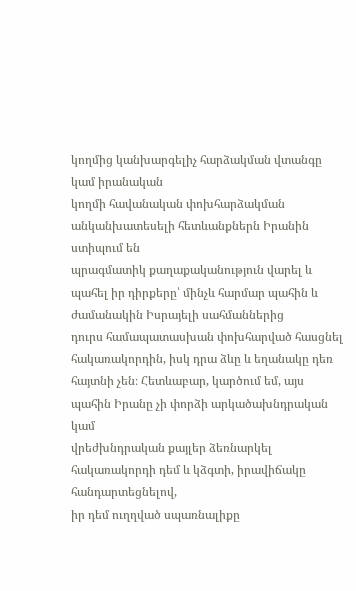կողմից կանխարգելիչ հարձակման վտանգը կամ իրանական
կողմի հավանական փոխհարձակման անկանխատեսելի հետևանքներն Իրանին ստիպում են
պրագմատիկ քաղաքականություն վարել և պահել իր դիրքերը՝ մինչև հարմար պահին և ժամանակին Իսրայելի սահմաններից
դուրս համապատասխան փոխհարված հասցնել հակառակորդին, իսկ դրա ձևը և եղանակը դեռ
հայտնի չեն։ Հետևաբար, կարծում եմ, այս պահին Իրանը չի փորձի արկածախնդրական կամ
վրեժխնդրական քայլեր ձեռնարկել հակառակորդի դեմ և կձգտի, իրավիճակը հանդարտեցնելով,
իր դեմ ուղղված սպառնալիքը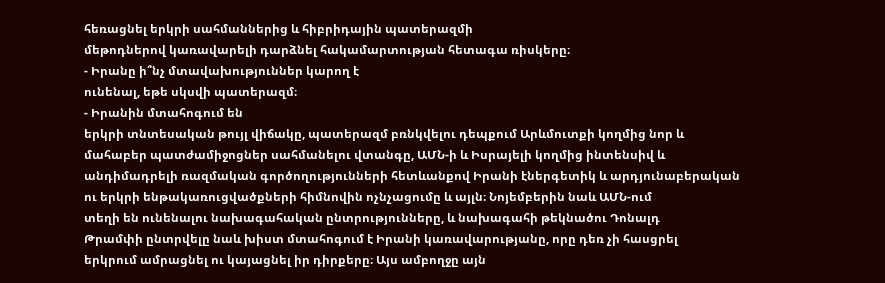հեռացնել երկրի սահմաններից և հիբրիդային պատերազմի
մեթոդներով կառավարելի դարձնել հակամարտության հետագա ռիսկերը։
- Իրանը ի՞նչ մտավախություններ կարող է
ունենալ, եթե սկսվի պատերազմ։
- Իրանին մտահոգում են
երկրի տնտեսական թույլ վիճակը, պատերազմ բռնկվելու դեպքում Արևմուտքի կողմից նոր և
մահաբեր պատժամիջոցներ սահմանելու վտանգը, ԱՄՆ-ի և Իսրայելի կողմից ինտենսիվ և
անդիմադրելի ռազմական գործողությունների հետևանքով Իրանի էներգետիկ և արդյունաբերական
ու երկրի ենթակառուցվածքների հիմնովին ոչնչացումը և այլն։ Նոյեմբերին նաև ԱՄՆ-ում
տեղի են ունենալու նախագահական ընտրությունները, և նախագահի թեկնածու Դոնալդ
Թրամփի ընտրվելը նաև խիստ մտահոգում է Իրանի կառավարությանը, որը դեռ չի հասցրել
երկրում ամրացնել ու կայացնել իր դիրքերը։ Այս ամբողջը այն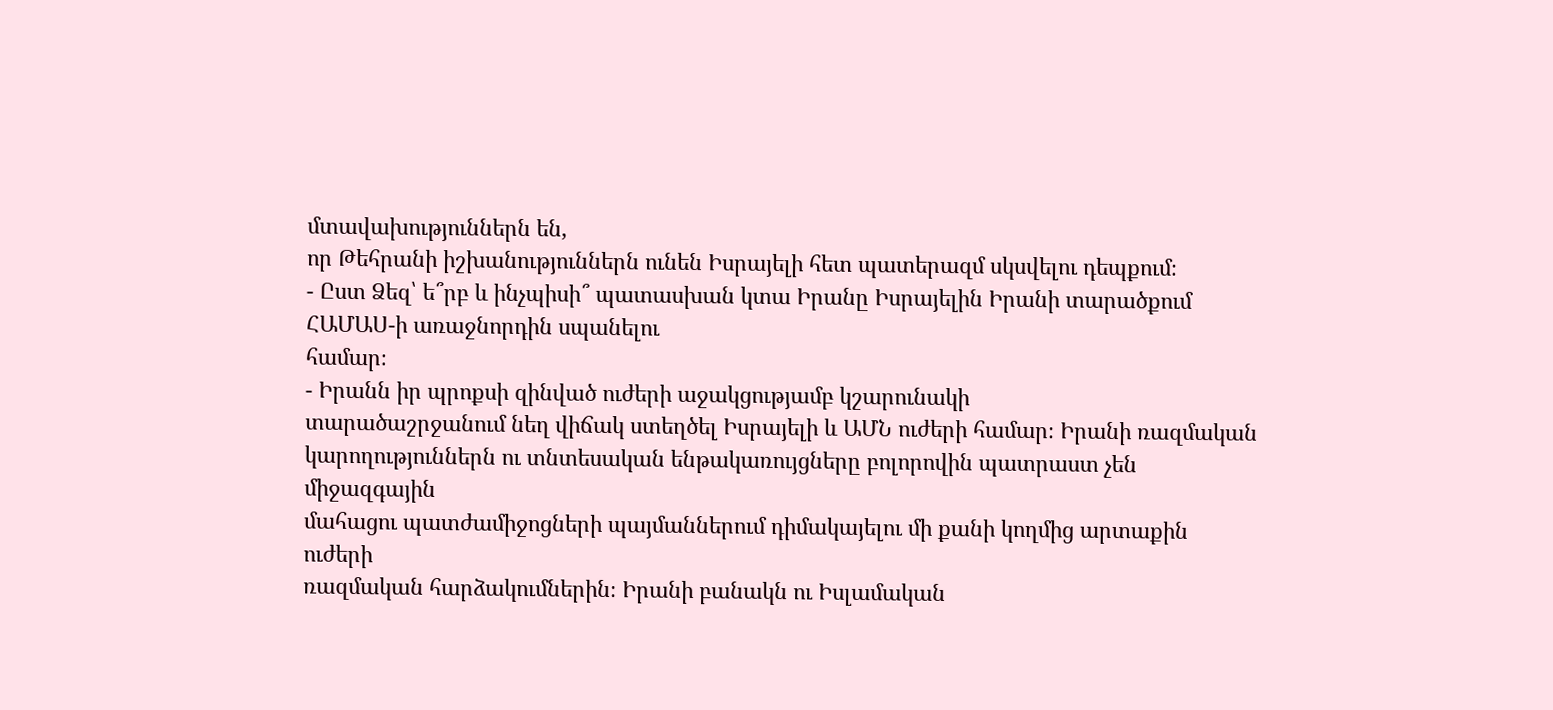մտավախություններն են,
որ Թեհրանի իշխանություններն ունեն Իսրայելի հետ պատերազմ սկսվելու դեպքում։
- Ըստ Ձեզ՝ ե՞րբ և ինչպիսի՞ պատասխան կտա Իրանը Իսրայելին Իրանի տարածքում ՀԱՄԱՍ-ի առաջնորդին սպանելու
համար։
- Իրանն իր պրոքսի զինված ուժերի աջակցությամբ կշարունակի
տարածաշրջանում նեղ վիճակ ստեղծել Իսրայելի և ԱՄՆ ուժերի համար։ Իրանի ռազմական
կարողություններն ու տնտեսական ենթակառույցները բոլորովին պատրաստ չեն միջազգային
մահացու պատժամիջոցների պայմաններում դիմակայելու մի քանի կողմից արտաքին ուժերի
ռազմական հարձակումներին։ Իրանի բանակն ու Իսլամական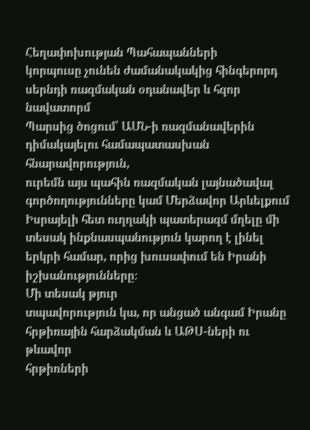Հեղափոխության Պահապանների
կորպուսը չունեն ժամանակակից հինգերորդ սերնդի ռազմական օդանավեր և հզոր նավատորմ
Պարսից ծոցում՝ ԱՄՆ-ի ռազմանավերին դիմակայելու համապատասխան հնարավորություն,
ուրեմն այս պահին ռազմական լայնածավալ գործողությունները կամ Մերձավոր Արևելքում
Իսրայելի հետ ուղղակի պատերազմ մղելը մի տեսակ ինքնասպանություն կարող է լինել
երկրի համար, որից խուսափում են Իրանի իշխանությունները։
Մի տեսակ թյուր
տպավորություն կա, որ անցած անգամ Իրանը հրթիռային հարձակման և ԱԹՍ-ների ու թևավոր
հրթիռների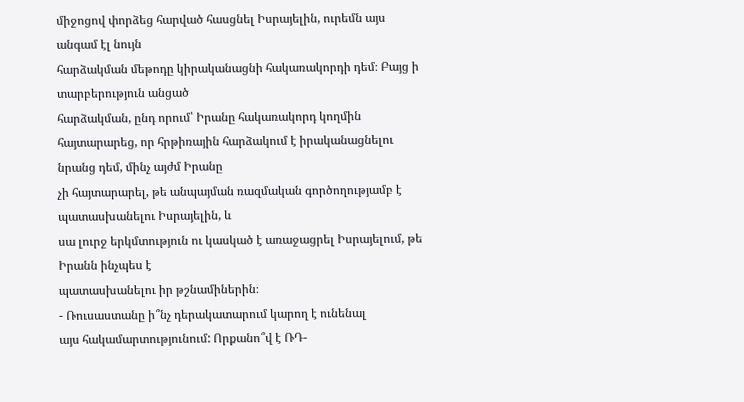միջոցով փորձեց հարված հասցնել Իսրայելին, ուրեմն այս անգամ էլ նույն
հարձակման մեթոդը կիրականացնի հակառակորդի դեմ։ Բայց ի տարբերություն անցած
հարձակման, ընդ որում՝ Իրանը հակառակորդ կողմին
հայտարարեց, որ հրթիռային հարձակում է իրականացնելու նրանց դեմ, մինչ այժմ Իրանը
չի հայտարարել, թե անպայման ռազմական գործողությամբ է պատասխանելու Իսրայելին, և
սա լուրջ երկմտություն ու կասկած է առաջացրել Իսրայելում, թե Իրանն ինչպես է
պատասխանելու իր թշնամիներին։
- Ռուսաստանը ի՞նչ դերակատարում կարող է ունենալ
այս հակամարտությունում: Որքանո՞վ է ՌԴ-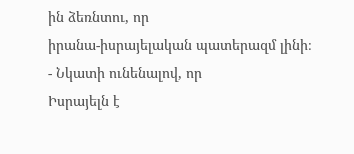ին ձեռնտու, որ
իրանա-իսրայելական պատերազմ լինի։
- Նկատի ունենալով, որ
Իսրայելն է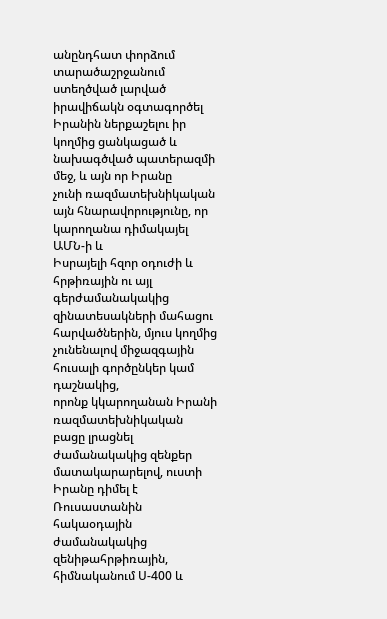անընդհատ փորձում տարածաշրջանում ստեղծված լարված իրավիճակն օգտագործել
Իրանին ներքաշելու իր կողմից ցանկացած և նախագծված պատերազմի մեջ, և այն որ Իրանը
չունի ռազմատեխնիկական այն հնարավորությունը, որ կարողանա դիմակայել ԱՄՆ-ի և
Իսրայելի հզոր օդուժի և հրթիռային ու այլ գերժամանակակից զինատեսակների մահացու
հարվածներին, մյուս կողմից չունենալով միջազգային հուսալի գործընկեր կամ դաշնակից,
որոնք կկարողանան Իրանի
ռազմատեխնիկական
բացը լրացնել ժամանակակից զենքեր մատակարարելով, ուստի Իրանը դիմել է Ռուսաստանին
հակաօդային ժամանակակից զենիթահրթիռային, հիմնականում Ս-400 և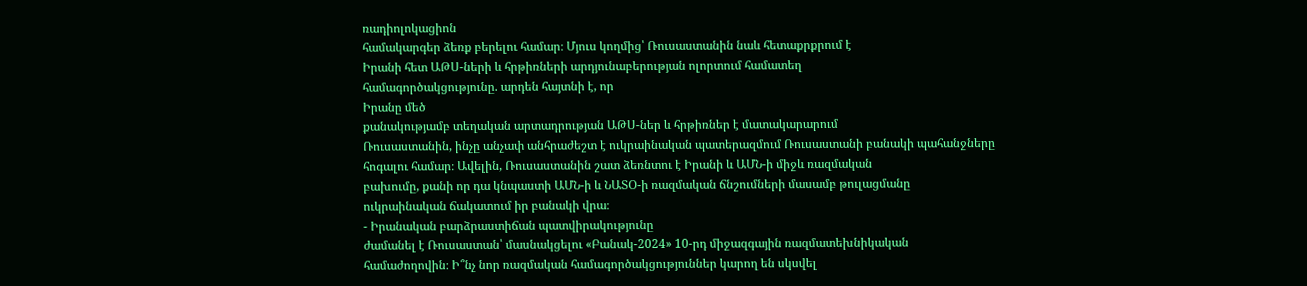ռադիոլոկացիոն
համակարգեր ձեռք բերելու համար։ Մյուս կողմից՝ Ռուսաստանին նաև հետաքրքրում է
Իրանի հետ ԱԹՍ-ների և հրթիռների արդյունաբերության ոլորտում համատեղ
համագործակցությունը. արդեն հայտնի է, որ
Իրանը մեծ
քանակությամբ տեղական արտադրության ԱԹՍ-ներ և հրթիռներ է մատակարարում
Ռուսաստանին, ինչը անչափ անհրաժեշտ է ուկրաինական պատերազմում Ռուսաստանի բանակի պահանջները
հոգալու համար։ Ավելին, Ռուսաստանին շատ ձեռնտու է Իրանի և ԱՄՆ-ի միջև ռազմական
բախումը, քանի որ դա կնպաստի ԱՄՆ-ի և ՆԱՏՕ-ի ռազմական ճնշումների մասամբ թուլացմանը
ուկրաինական ճակատում իր բանակի վրա։
- Իրանական բարձրաստիճան պատվիրակությունը
ժամանել է Ռուսաստան՝ մասնակցելու «Բանակ-2024» 10-րդ միջազգային ռազմատեխնիկական
համաժողովին։ Ի՞նչ նոր ռազմական համագործակցություններ կարող են սկսվել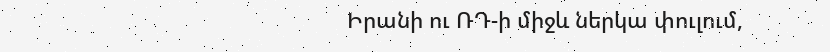Իրանի ու ՌԴ-ի միջև ներկա փուլում,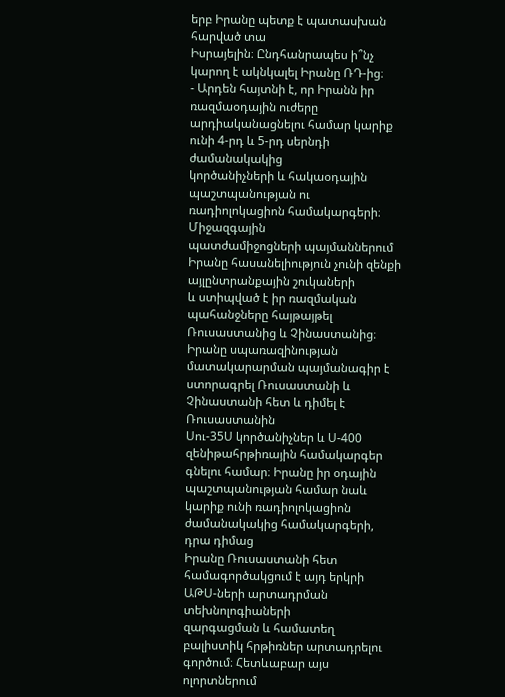երբ Իրանը պետք է պատասխան հարված տա
Իսրայելին։ Ընդհանրապես ի՞նչ կարող է ակնկալել Իրանը ՌԴ-ից։
- Արդեն հայտնի է, որ Իրանն իր
ռազմաօդային ուժերը արդիականացնելու համար կարիք ունի 4-րդ և 5-րդ սերնդի ժամանակակից
կործանիչների և հակաօդային պաշտպանության ու ռադիոլոկացիոն համակարգերի։ Միջազգային
պատժամիջոցների պայմաններում Իրանը հասանելիություն չունի զենքի այլընտրանքային շուկաների
և ստիպված է իր ռազմական պահանջները հայթայթել Ռուսաստանից և Չինաստանից։ Իրանը սպառազինության
մատակարարման պայմանագիր է ստորագրել Ռուսաստանի և Չինաստանի հետ և դիմել է Ռուսաստանին
Սու-35Ս կործանիչներ և Ս-400 զենիթահրթիռային համակարգեր գնելու համար։ Իրանը իր օդային
պաշտպանության համար նաև կարիք ունի ռադիոլոկացիոն ժամանակակից համակարգերի, դրա դիմաց
Իրանը Ռուսաստանի հետ համագործակցում է այդ երկրի ԱԹՍ-ների արտադրման տեխնոլոգիաների
զարգացման և համատեղ բալիստիկ հրթիռներ արտադրելու գործում։ Հետևաբար այս ոլորտներում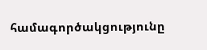համագործակցությունը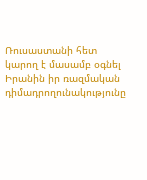Ռուսաստանի հետ կարող է մասամբ օգնել Իրանին իր ռազմական դիմադրողունակությունը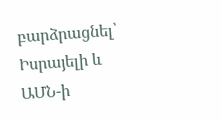բարձրացնել՝ Իսրայելի և
ԱՄՆ-ի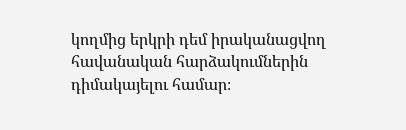կողմից երկրի դեմ իրականացվող հավանական հարձակումներին դիմակայելու համար։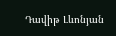Դավիթ Լևոնյան